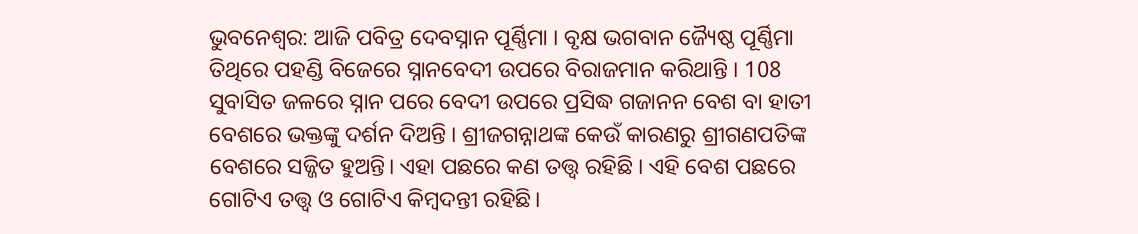ଭୁବନେଶ୍ବର: ଆଜି ପବିତ୍ର ଦେବସ୍ନାନ ପୂର୍ଣ୍ଣିମା । ବୃକ୍ଷ ଭଗବାନ ଜ୍ୟୈଷ୍ଠ ପୂର୍ଣ୍ଣିମା ତିଥିରେ ପହଣ୍ଡି ବିଜେରେ ସ୍ନାନବେଦୀ ଉପରେ ବିରାଜମାନ କରିଥାନ୍ତି । 108 ସୁବାସିତ ଜଳରେ ସ୍ନାନ ପରେ ବେଦୀ ଉପରେ ପ୍ରସିଦ୍ଧ ଗଜାନନ ବେଶ ବା ହାତୀ ବେଶରେ ଭକ୍ତଙ୍କୁ ଦର୍ଶନ ଦିଅନ୍ତି । ଶ୍ରୀଜଗନ୍ନାଥଙ୍କ କେଉଁ କାରଣରୁ ଶ୍ରୀଗଣପତିଙ୍କ ବେଶରେ ସଜ୍ଜିତ ହୁଅନ୍ତି। ଏହା ପଛରେ କଣ ତତ୍ତ୍ବ ରହିଛି । ଏହି ବେଶ ପଛରେ ଗୋଟିଏ ତତ୍ତ୍ବ ଓ ଗୋଟିଏ କିମ୍ବଦନ୍ତୀ ରହିଛି।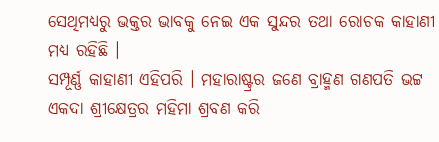ସେଥିମଧ୍ୟରୁ ଭକ୍ତର ଭାବକୁ ନେଇ ଏକ ସୁନ୍ଦର ତଥା ରୋଚକ କାହାଣୀ ମଧ୍ୟ ରହିଛି ।
ସମ୍ପୂର୍ଣ୍ଣ କାହାଣୀ ଏହିପରି । ମହାରାଷ୍ଟ୍ରର ଜଣେ ବ୍ରାହ୍ମଣ ଗଣପତି ଭଟ୍ଟ ଏକଦା ଶ୍ରୀକ୍ଷେତ୍ରର ମହିମା ଶ୍ରବଣ କରି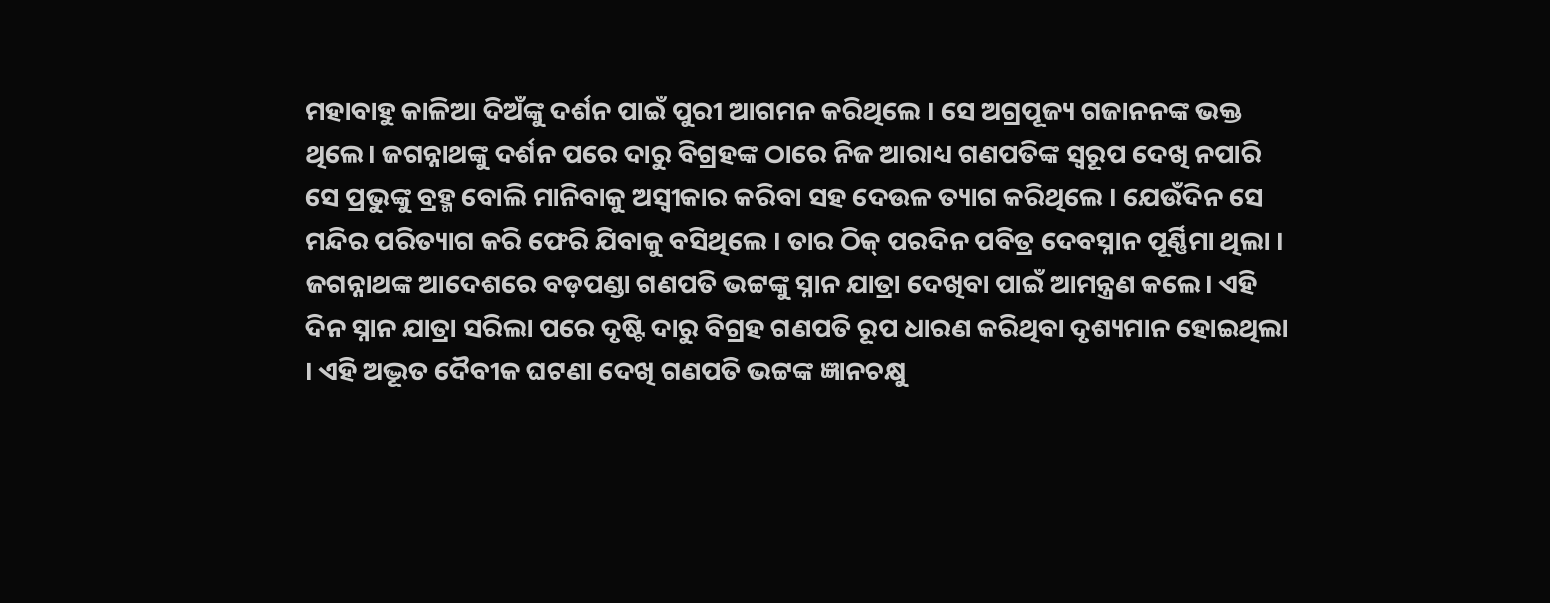ମହାବାହୁ କାଳିଆ ଦିଅଁଙ୍କୁ ଦର୍ଶନ ପାଇଁ ପୁରୀ ଆଗମନ କରିଥିଲେ । ସେ ଅଗ୍ରପୂଜ୍ୟ ଗଜାନନଙ୍କ ଭକ୍ତ ଥିଲେ। ଜଗନ୍ନାଥଙ୍କୁ ଦର୍ଶନ ପରେ ଦାରୁ ବିଗ୍ରହଙ୍କ ଠାରେ ନିଜ ଆରାଧ୍ୟ ଗଣପତିଙ୍କ ସ୍ବରୂପ ଦେଖି ନପାରି ସେ ପ୍ରଭୁଙ୍କୁ ବ୍ରହ୍ମ ବୋଲି ମାନିବାକୁ ଅସ୍ବୀକାର କରିବା ସହ ଦେଉଳ ତ୍ୟାଗ କରିଥିଲେ । ଯେଉଁଦିନ ସେ ମନ୍ଦିର ପରିତ୍ୟାଗ କରି ଫେରି ଯିବାକୁ ବସିଥିଲେ । ତାର ଠିକ୍ ପରଦିନ ପବିତ୍ର ଦେବସ୍ନାନ ପୂର୍ଣ୍ଣିମା ଥିଲା ।
ଜଗନ୍ନାଥଙ୍କ ଆଦେଶରେ ବଡ଼ପଣ୍ଡା ଗଣପତି ଭଟ୍ଟଙ୍କୁ ସ୍ନାନ ଯାତ୍ରା ଦେଖିବା ପାଇଁ ଆମନ୍ତ୍ରଣ କଲେ। ଏହି ଦିନ ସ୍ନାନ ଯାତ୍ରା ସରିଲା ପରେ ଦୃଷ୍ଟି ଦାରୁ ବିଗ୍ରହ ଗଣପତି ରୂପ ଧାରଣ କରିଥିବା ଦୃଶ୍ୟମାନ ହୋଇଥିଲା । ଏହି ଅଦ୍ଭୂତ ଦୈବୀକ ଘଟଣା ଦେଖି ଗଣପତି ଭଟ୍ଟଙ୍କ ଜ୍ଞାନଚକ୍ଷୁ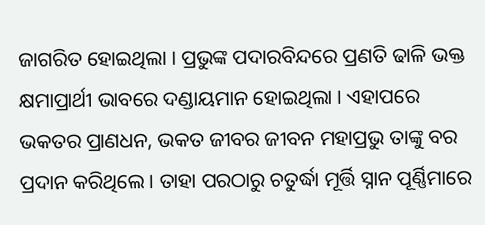ଜାଗରିତ ହୋଇଥିଲା । ପ୍ରଭୁଙ୍କ ପଦାରବିନ୍ଦରେ ପ୍ରଣତି ଢାଳି ଭକ୍ତ କ୍ଷମାପ୍ରାର୍ଥୀ ଭାବରେ ଦଣ୍ଡାୟମାନ ହୋଇଥିଲା । ଏହାପରେ ଭକତର ପ୍ରାଣଧନ, ଭକତ ଜୀବର ଜୀବନ ମହାପ୍ରଭୁ ତାଙ୍କୁ ବର ପ୍ରଦାନ କରିଥିଲେ । ତାହା ପରଠାରୁ ଚତୁର୍ଦ୍ଧା ମୂର୍ତ୍ତି ସ୍ନାନ ପୂର୍ଣ୍ଣିମାରେ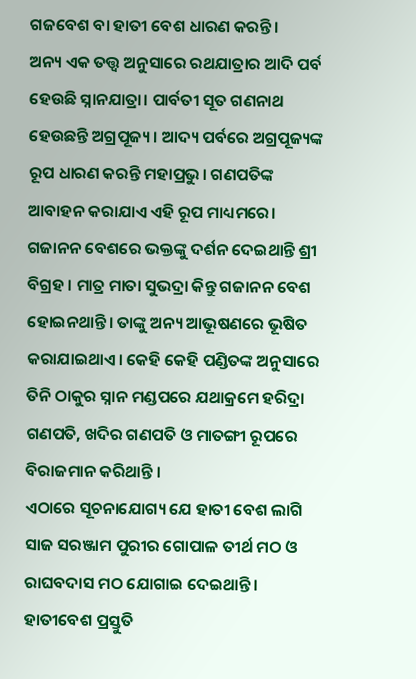ଗଜବେଶ ବା ହାତୀ ବେଶ ଧାରଣ କରନ୍ତି।
ଅନ୍ୟ ଏକ ତତ୍ତ୍ବ ଅନୁସାରେ ରଥଯାତ୍ରାର ଆଦି ପର୍ବ ହେଉଛି ସ୍ନାନଯାତ୍ରା। ପାର୍ବତୀ ସୂତ ଗଣନାଥ ହେଉଛନ୍ତି ଅଗ୍ରପୂଜ୍ୟ। ଆଦ୍ୟ ପର୍ବରେ ଅଗ୍ରପୂଜ୍ୟଙ୍କ ରୂପ ଧାରଣ କରନ୍ତି ମହାପ୍ରଭୁ। ଗଣପତିଙ୍କ ଆବାହନ କରାଯାଏ ଏହି ରୂପ ମାଧ୍ୟମରେ। ଗଜାନନ ବେଶରେ ଭକ୍ତଙ୍କୁ ଦର୍ଶନ ଦେଇଥାନ୍ତି ଶ୍ରୀ ବିଗ୍ରହ । ମାତ୍ର ମାତା ସୁଭଦ୍ରା କିନ୍ତୁ ଗଜାନନ ବେଶ ହୋଇନଥାନ୍ତି। ତାଙ୍କୁ ଅନ୍ୟ ଆଭୂଷଣରେ ଭୂଷିତ କରାଯାଇଥାଏ। କେହି କେହି ପଣ୍ଡିତଙ୍କ ଅନୁସାରେ ତିନି ଠାକୁର ସ୍ନାନ ମଣ୍ଡପରେ ଯଥାକ୍ରମେ ହରିଦ୍ରା ଗଣପତି, ଖଦିର ଗଣପତି ଓ ମାତଙ୍ଗୀ ରୂପରେ ବିରାଜମାନ କରିଥାନ୍ତି ।
ଏଠାରେ ସୂଚନାଯୋଗ୍ୟ ଯେ ହାତୀ ବେଶ ଲାଗି ସାଜ ସରଞ୍ଜାମ ପୁରୀର ଗୋପାଳ ତୀର୍ଥ ମଠ ଓ ରାଘବଦାସ ମଠ ଯୋଗାଇ ଦେଇଥାନ୍ତି । ହାତୀବେଶ ପ୍ରସ୍ତୁତି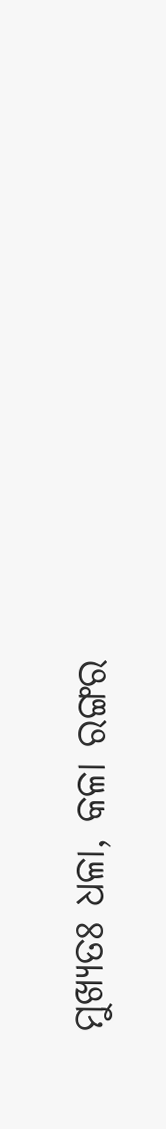ମୁଖ୍ୟତଃ ଧଳା, କଳା ରଙ୍ଗର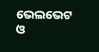ଭେଲଭେଟ ଓ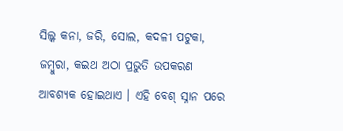ସିଲ୍କ କନା, ଜରି, ସୋଲ, କଦଳୀ ପଟୁକା, ଜମ୍ବୁରା, କଇଥ ଅଠା ପ୍ରଭୁତି ଉପକରଣ ଆବଶ୍ୟକ ହୋଇଥାଏ । ଏହି ବେଶ୍ ସ୍ନାନ ପରେ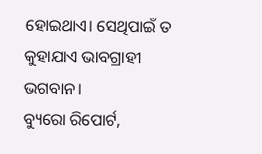ହୋଇଥାଏ। ସେଥିପାଇଁ ତ କୁହାଯାଏ ଭାବଗ୍ରାହୀ ଭଗବାନ।
ବ୍ୟୁରୋ ରିପୋର୍ଟ,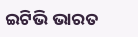ଇଟିଭି ଭାରତ